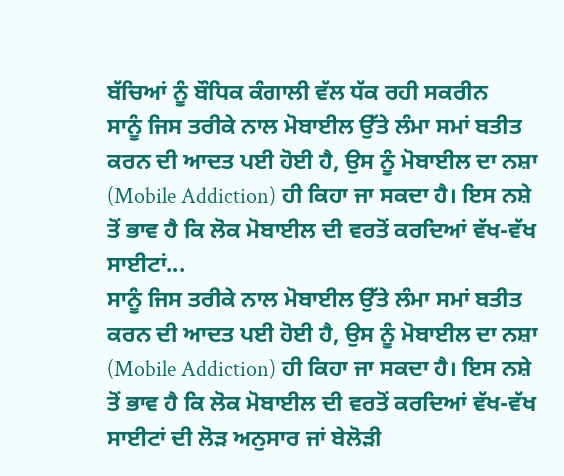ਬੱਚਿਆਂ ਨੂੰ ਬੌਧਿਕ ਕੰਗਾਲੀ ਵੱਲ ਧੱਕ ਰਹੀ ਸਕਰੀਨ
ਸਾਨੂੰ ਜਿਸ ਤਰੀਕੇ ਨਾਲ ਮੋਬਾਈਲ ਉੱਤੇ ਲੰਮਾ ਸਮਾਂ ਬਤੀਤ ਕਰਨ ਦੀ ਆਦਤ ਪਈ ਹੋਈ ਹੈ, ਉਸ ਨੂੰ ਮੋਬਾਈਲ ਦਾ ਨਸ਼ਾ (Mobile Addiction) ਹੀ ਕਿਹਾ ਜਾ ਸਕਦਾ ਹੈ। ਇਸ ਨਸ਼ੇ ਤੋਂ ਭਾਵ ਹੈ ਕਿ ਲੋਕ ਮੋਬਾਈਲ ਦੀ ਵਰਤੋਂ ਕਰਦਿਆਂ ਵੱਖ-ਵੱਖ ਸਾਈਟਾਂ...
ਸਾਨੂੰ ਜਿਸ ਤਰੀਕੇ ਨਾਲ ਮੋਬਾਈਲ ਉੱਤੇ ਲੰਮਾ ਸਮਾਂ ਬਤੀਤ ਕਰਨ ਦੀ ਆਦਤ ਪਈ ਹੋਈ ਹੈ, ਉਸ ਨੂੰ ਮੋਬਾਈਲ ਦਾ ਨਸ਼ਾ (Mobile Addiction) ਹੀ ਕਿਹਾ ਜਾ ਸਕਦਾ ਹੈ। ਇਸ ਨਸ਼ੇ ਤੋਂ ਭਾਵ ਹੈ ਕਿ ਲੋਕ ਮੋਬਾਈਲ ਦੀ ਵਰਤੋਂ ਕਰਦਿਆਂ ਵੱਖ-ਵੱਖ ਸਾਈਟਾਂ ਦੀ ਲੋੜ ਅਨੁਸਾਰ ਜਾਂ ਬੇਲੋੜੀ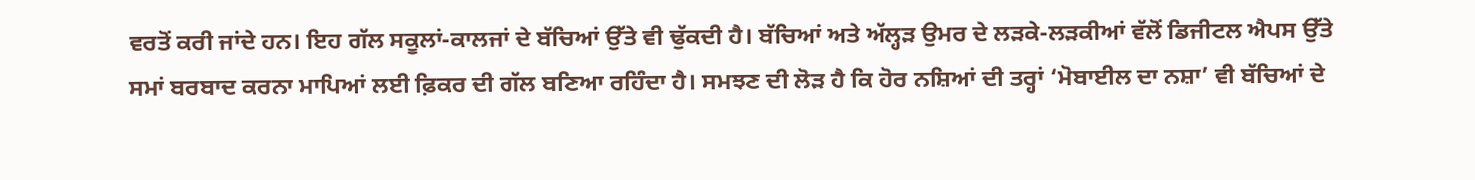ਵਰਤੋਂ ਕਰੀ ਜਾਂਦੇ ਹਨ। ਇਹ ਗੱਲ ਸਕੂਲਾਂ-ਕਾਲਜਾਂ ਦੇ ਬੱਚਿਆਂ ਉੱਤੇ ਵੀ ਢੁੱਕਦੀ ਹੈ। ਬੱਚਿਆਂ ਅਤੇ ਅੱਲ੍ਹੜ ਉਮਰ ਦੇ ਲੜਕੇ-ਲੜਕੀਆਂ ਵੱਲੋਂ ਡਿਜੀਟਲ ਐਪਸ ਉੱਤੇ ਸਮਾਂ ਬਰਬਾਦ ਕਰਨਾ ਮਾਪਿਆਂ ਲਈ ਫ਼ਿਕਰ ਦੀ ਗੱਲ ਬਣਿਆ ਰਹਿੰਦਾ ਹੈ। ਸਮਝਣ ਦੀ ਲੋੜ ਹੈ ਕਿ ਹੋਰ ਨਸ਼ਿਆਂ ਦੀ ਤਰ੍ਹਾਂ ‘ਮੋਬਾਈਲ ਦਾ ਨਸ਼ਾ’ ਵੀ ਬੱਚਿਆਂ ਦੇ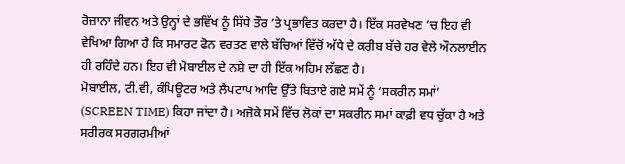ਰੋਜ਼ਾਨਾ ਜੀਵਨ ਅਤੇ ਉਨ੍ਹਾਂ ਦੇ ਭਵਿੱਖ ਨੂੰ ਸਿੱਧੇ ਤੌਰ ’ਤੇ ਪ੍ਰਭਾਵਿਤ ਕਰਦਾ ਹੈ। ਇੱਕ ਸਰਵੇਖਣ ’ਚ ਇਹ ਵੀ ਵੇਖਿਆ ਗਿਆ ਹੈ ਕਿ ਸਮਾਰਟ ਫੋਨ ਵਰਤਣ ਵਾਲੇ ਬੱਚਿਆਂ ਵਿੱਚੋਂ ਅੱਧੇ ਦੇ ਕਰੀਬ ਬੱਚੇ ਹਰ ਵੇਲੇ ਔਨਲਾਈਨ ਹੀ ਰਹਿੰਦੇ ਹਨ। ਇਹ ਵੀ ਮੋਬਾਈਲ ਦੇ ਨਸ਼ੇ ਦਾ ਹੀ ਇੱਕ ਅਹਿਮ ਲੱਛਣ ਹੈ।
ਮੋਬਾਈਲ, ਟੀ.ਵੀ, ਕੰਪਿਊਟਰ ਅਤੇ ਲੈਪਟਾਪ ਆਦਿ ਉੱਤੇ ਬਿਤਾਏ ਗਏ ਸਮੇਂ ਨੂੰ ‘ਸਕਰੀਨ ਸਮਾਂ’ (SCREEN TIME) ਕਿਹਾ ਜਾਂਦਾ ਹੈ। ਅਜੋਕੇ ਸਮੇਂ ਵਿੱਚ ਲੋਕਾਂ ਦਾ ਸਕਰੀਨ ਸਮਾਂ ਕਾਫ਼ੀ ਵਧ ਚੁੱਕਾ ਹੈ ਅਤੇ ਸਰੀਰਕ ਸਰਗਰਮੀਆਂ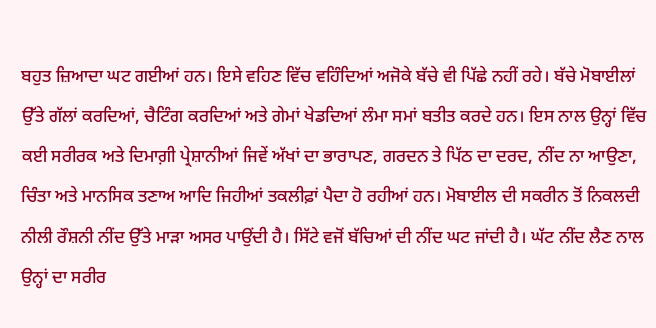ਬਹੁਤ ਜ਼ਿਆਦਾ ਘਟ ਗਈਆਂ ਹਨ। ਇਸੇ ਵਹਿਣ ਵਿੱਚ ਵਹਿੰਦਿਆਂ ਅਜੋਕੇ ਬੱਚੇ ਵੀ ਪਿੱਛੇ ਨਹੀਂ ਰਹੇ। ਬੱਚੇ ਮੋਬਾਈਲਾਂ ਉੱਤੇ ਗੱਲਾਂ ਕਰਦਿਆਂ, ਚੈਟਿੰਗ ਕਰਦਿਆਂ ਅਤੇ ਗੇਮਾਂ ਖੇਡਦਿਆਂ ਲੰਮਾ ਸਮਾਂ ਬਤੀਤ ਕਰਦੇ ਹਨ। ਇਸ ਨਾਲ ਉਨ੍ਹਾਂ ਵਿੱਚ ਕਈ ਸਰੀਰਕ ਅਤੇ ਦਿਮਾਗ਼ੀ ਪ੍ਰੇਸ਼ਾਨੀਆਂ ਜਿਵੇਂ ਅੱਖਾਂ ਦਾ ਭਾਰਾਪਣ, ਗਰਦਨ ਤੇ ਪਿੱਠ ਦਾ ਦਰਦ, ਨੀਂਦ ਨਾ ਆਉਣਾ, ਚਿੰਤਾ ਅਤੇ ਮਾਨਸਿਕ ਤਣਾਅ ਆਦਿ ਜਿਹੀਆਂ ਤਕਲੀਫ਼ਾਂ ਪੈਦਾ ਹੋ ਰਹੀਆਂ ਹਨ। ਮੋਬਾਈਲ ਦੀ ਸਕਰੀਨ ਤੋਂ ਨਿਕਲਦੀ ਨੀਲੀ ਰੌਸ਼ਨੀ ਨੀਂਦ ਉੱਤੇ ਮਾੜਾ ਅਸਰ ਪਾਉਂਦੀ ਹੈ। ਸਿੱਟੇ ਵਜੋਂ ਬੱਚਿਆਂ ਦੀ ਨੀਂਦ ਘਟ ਜਾਂਦੀ ਹੈ। ਘੱਟ ਨੀਂਦ ਲੈਣ ਨਾਲ ਉਨ੍ਹਾਂ ਦਾ ਸਰੀਰ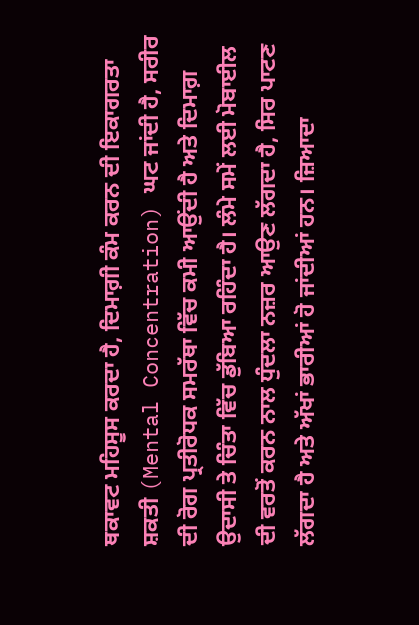ਥਕਾਵਟ ਮਹਿਸੂਸ ਕਰਦਾ ਹੈ, ਦਿਮਾਗ਼ੀ ਕੰਮ ਕਰਨ ਦੀ ਇਕਾਗਰਤਾ ਸ਼ਕਤੀ (Mental Concentration) ਘਟ ਜਾਂਦੀ ਹੈ, ਸਰੀਰ ਦੀ ਰੋਗ ਪ੍ਰਤੀਰੋਧਕ ਸਮਰੱਥਾ ਵਿੱਚ ਕਮੀ ਆਉਂਦੀ ਹੈ ਅਤੇ ਦਿਮਾਗ਼ ਉਦਾਸੀ ਤੇ ਚਿੰਤਾ ਵਿੱਚ ਡੁੱਬਿਆ ਰਹਿੰਦਾ ਹੈ। ਲੰਮੇ ਸਮੇਂ ਲਈ ਮੋਬਾਈਲ ਦੀ ਵਰਤੋਂ ਕਰਨ ਨਾਲ ਧੁੰਦਲਾ ਨਜ਼ਰ ਆਉਣ ਲੱਗਦਾ ਹੈ, ਸਿਰ ਪਾਟਣ ਲੱਗਦਾ ਹੈ ਅਤੇ ਅੱਖਾਂ ਭਾਰੀਆਂ ਹੋ ਜਾਂਦੀਆਂ ਹਨ। ਜ਼ਿਆਦਾ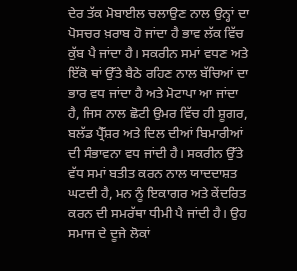ਦੇਰ ਤੱਕ ਮੋਬਾਈਲ ਚਲਾਉਣ ਨਾਲ ਉਨ੍ਹਾਂ ਦਾ ਪੋਸਚਰ ਖ਼ਰਾਬ ਹੋ ਜਾਂਦਾ ਹੈ ਭਾਵ ਲੱਕ ਵਿੱਚ ਕੁੱਬ ਪੈ ਜਾਂਦਾ ਹੈ। ਸਕਰੀਨ ਸਮਾਂ ਵਧਣ ਅਤੇ ਇੱਕੋ ਥਾਂ ਉੱਤੇ ਬੈਠੇ ਰਹਿਣ ਨਾਲ ਬੱਚਿਆਂ ਦਾ ਭਾਰ ਵਧ ਜਾਂਦਾ ਹੈ ਅਤੇ ਮੋਟਾਪਾ ਆ ਜਾਂਦਾ ਹੈ, ਜਿਸ ਨਾਲ ਛੋਟੀ ਉਮਰ ਵਿੱਚ ਹੀ ਸ਼ੂਗਰ, ਬਲੱਡ ਪ੍ਰੈੱਸ਼ਰ ਅਤੇ ਦਿਲ ਦੀਆਂ ਬਿਮਾਰੀਆਂ ਦੀ ਸੰਭਾਵਨਾ ਵਧ ਜਾਂਦੀ ਹੈ। ਸਕਰੀਨ ਉੱਤੇ ਵੱਧ ਸਮਾਂ ਬਤੀਤ ਕਰਨ ਨਾਲ ਯਾਦਦਾਸ਼ਤ ਘਟਦੀ ਹੈ, ਮਨ ਨੂੰ ਇਕਾਗਰ ਅਤੇ ਕੇਂਦਰਿਤ ਕਰਨ ਦੀ ਸਮਰੱਥਾ ਧੀਮੀ ਪੈ ਜਾਂਦੀ ਹੈ। ਉਹ ਸਮਾਜ ਦੇ ਦੂਜੇ ਲੋਕਾਂ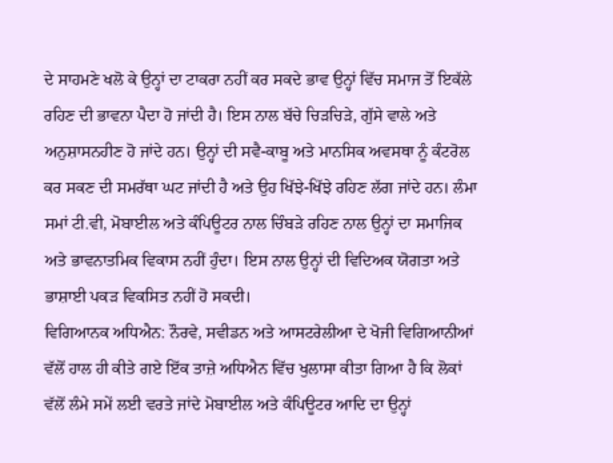ਦੇ ਸਾਹਮਣੇ ਖਲੋ ਕੇ ਉਨ੍ਹਾਂ ਦਾ ਟਾਕਰਾ ਨਹੀਂ ਕਰ ਸਕਦੇ ਭਾਵ ਉਨ੍ਹਾਂ ਵਿੱਚ ਸਮਾਜ ਤੋਂ ਇਕੱਲੇ ਰਹਿਣ ਦੀ ਭਾਵਨਾ ਪੈਦਾ ਹੋ ਜਾਂਦੀ ਹੈ। ਇਸ ਨਾਲ ਬੱਚੇ ਚਿੜਚਿੜੇ, ਗੁੱਸੇ ਵਾਲੇ ਅਤੇ ਅਨੁਸ਼ਾਸਨਹੀਣ ਹੋ ਜਾਂਦੇ ਹਨ। ਉਨ੍ਹਾਂ ਦੀ ਸਵੈ-ਕਾਬੂ ਅਤੇ ਮਾਨਸਿਕ ਅਵਸਥਾ ਨੂੰ ਕੰਟਰੋਲ ਕਰ ਸਕਣ ਦੀ ਸਮਰੱਥਾ ਘਟ ਜਾਂਦੀ ਹੈ ਅਤੇ ਉਹ ਖਿੱਝੇ-ਖਿੱਝੇ ਰਹਿਣ ਲੱਗ ਜਾਂਦੇ ਹਨ। ਲੰਮਾ ਸਮਾਂ ਟੀ.ਵੀ, ਮੋਬਾਈਲ ਅਤੇ ਕੰਪਿਊਟਰ ਨਾਲ ਚਿੰਬੜੇ ਰਹਿਣ ਨਾਲ ਉਨ੍ਹਾਂ ਦਾ ਸਮਾਜਿਕ ਅਤੇ ਭਾਵਨਾਤਮਿਕ ਵਿਕਾਸ ਨਹੀਂ ਹੁੰਦਾ। ਇਸ ਨਾਲ ਉਨ੍ਹਾਂ ਦੀ ਵਿਦਿਅਕ ਯੋਗਤਾ ਅਤੇ ਭਾਸ਼ਾਈ ਪਕੜ ਵਿਕਸਿਤ ਨਹੀਂ ਹੋ ਸਕਦੀ।
ਵਿਗਿਆਨਕ ਅਧਿਐਨ: ਨੌਰਵੇ, ਸਵੀਡਨ ਅਤੇ ਆਸਟਰੇਲੀਆ ਦੇ ਖੋਜੀ ਵਿਗਿਆਨੀਆਂ ਵੱਲੋਂ ਹਾਲ ਹੀ ਕੀਤੇ ਗਏ ਇੱਕ ਤਾਜ਼ੇ ਅਧਿਐਨ ਵਿੱਚ ਖੁਲਾਸਾ ਕੀਤਾ ਗਿਆ ਹੈ ਕਿ ਲੋਕਾਂ ਵੱਲੋਂ ਲੰਮੇ ਸਮੇਂ ਲਈ ਵਰਤੇ ਜਾਂਦੇ ਮੋਬਾਈਲ ਅਤੇ ਕੰਪਿਊਟਰ ਆਦਿ ਦਾ ਉਨ੍ਹਾਂ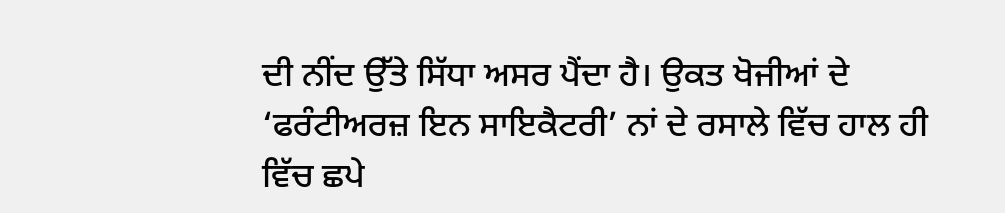ਦੀ ਨੀਂਦ ਉੱਤੇ ਸਿੱਧਾ ਅਸਰ ਪੈਂਦਾ ਹੈ। ਉਕਤ ਖੋਜੀਆਂ ਦੇ ‘ਫਰੰਟੀਅਰਜ਼ ਇਨ ਸਾਇਕੈਟਰੀ’ ਨਾਂ ਦੇ ਰਸਾਲੇ ਵਿੱਚ ਹਾਲ ਹੀ ਵਿੱਚ ਛਪੇ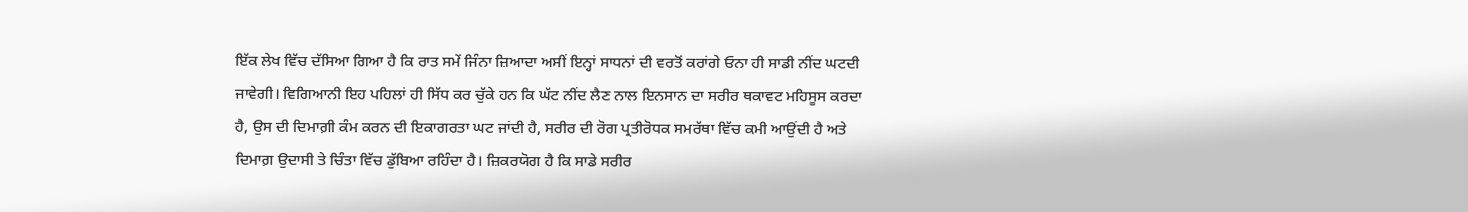ਇੱਕ ਲੇਖ ਵਿੱਚ ਦੱਸਿਆ ਗਿਆ ਹੈ ਕਿ ਰਾਤ ਸਮੇਂ ਜਿੰਨਾ ਜ਼ਿਆਦਾ ਅਸੀਂ ਇਨ੍ਹਾਂ ਸਾਧਨਾਂ ਦੀ ਵਰਤੋਂ ਕਰਾਂਗੇ ਓਨਾ ਹੀ ਸਾਡੀ ਨੀਂਦ ਘਟਦੀ ਜਾਵੇਗੀ। ਵਿਗਿਆਨੀ ਇਹ ਪਹਿਲਾਂ ਹੀ ਸਿੱਧ ਕਰ ਚੁੱਕੇ ਹਨ ਕਿ ਘੱਟ ਨੀਂਦ ਲੈਣ ਨਾਲ ਇਨਸਾਨ ਦਾ ਸਰੀਰ ਥਕਾਵਟ ਮਹਿਸੂਸ ਕਰਦਾ ਹੈ, ਉਸ ਦੀ ਦਿਮਾਗ਼ੀ ਕੰਮ ਕਰਨ ਦੀ ਇਕਾਗਰਤਾ ਘਟ ਜਾਂਦੀ ਹੈ, ਸਰੀਰ ਦੀ ਰੋਗ ਪ੍ਰਤੀਰੋਧਕ ਸਮਰੱਥਾ ਵਿੱਚ ਕਮੀ ਆਉਂਦੀ ਹੈ ਅਤੇ ਦਿਮਾਗ਼ ਉਦਾਸੀ ਤੇ ਚਿੰਤਾ ਵਿੱਚ ਡੁੱਬਿਆ ਰਹਿੰਦਾ ਹੈ। ਜ਼ਿਕਰਯੋਗ ਹੈ ਕਿ ਸਾਡੇ ਸਰੀਰ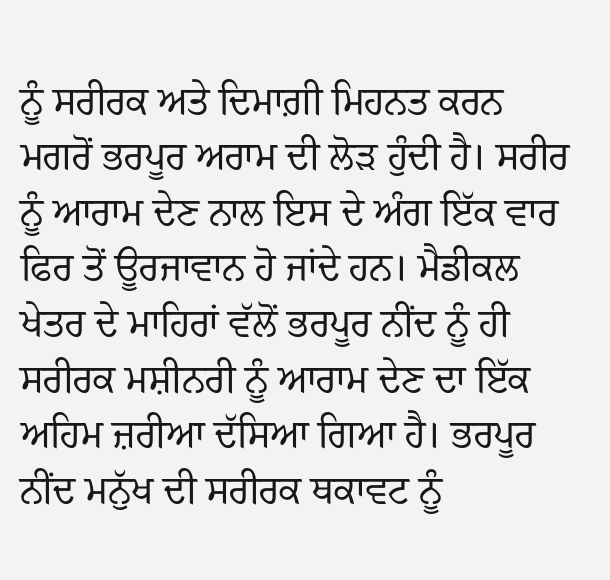ਨੂੰ ਸਰੀਰਕ ਅਤੇ ਦਿਮਾਗ਼ੀ ਮਿਹਨਤ ਕਰਨ ਮਗਰੋਂ ਭਰਪੂਰ ਅਰਾਮ ਦੀ ਲੋੜ ਹੁੰਦੀ ਹੈ। ਸਰੀਰ ਨੂੰ ਆਰਾਮ ਦੇਣ ਨਾਲ ਇਸ ਦੇ ਅੰਗ ਇੱਕ ਵਾਰ ਫਿਰ ਤੋਂ ਊਰਜਾਵਾਨ ਹੋ ਜਾਂਦੇ ਹਨ। ਮੈਡੀਕਲ ਖੇਤਰ ਦੇ ਮਾਹਿਰਾਂ ਵੱਲੋਂ ਭਰਪੂਰ ਨੀਂਦ ਨੂੰ ਹੀ ਸਰੀਰਕ ਮਸ਼ੀਨਰੀ ਨੂੰ ਆਰਾਮ ਦੇਣ ਦਾ ਇੱਕ ਅਹਿਮ ਜ਼ਰੀਆ ਦੱਸਿਆ ਗਿਆ ਹੈ। ਭਰਪੂਰ ਨੀਂਦ ਮਨੁੱਖ ਦੀ ਸਰੀਰਕ ਥਕਾਵਟ ਨੂੰ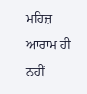ਮਹਿਜ਼ ਆਰਾਮ ਹੀ ਨਹੀਂ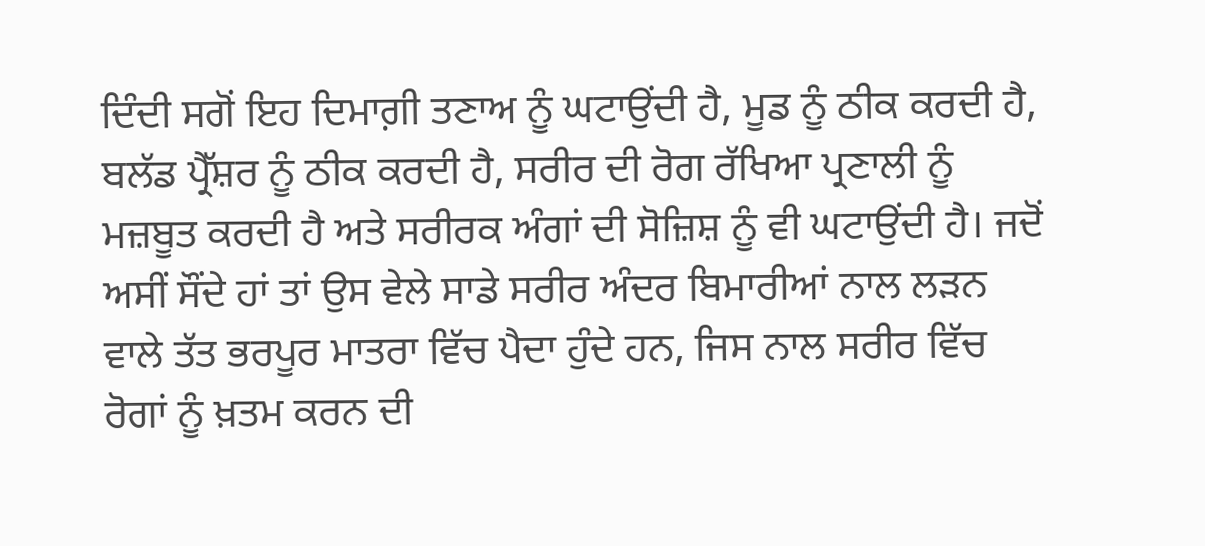ਦਿੰਦੀ ਸਗੋਂ ਇਹ ਦਿਮਾਗ਼ੀ ਤਣਾਅ ਨੂੰ ਘਟਾਉਂਦੀ ਹੈ, ਮੂਡ ਨੂੰ ਠੀਕ ਕਰਦੀ ਹੈ, ਬਲੱਡ ਪ੍ਰੈੱਸ਼ਰ ਨੂੰ ਠੀਕ ਕਰਦੀ ਹੈ, ਸਰੀਰ ਦੀ ਰੋਗ ਰੱਖਿਆ ਪ੍ਰਣਾਲੀ ਨੂੰ ਮਜ਼ਬੂਤ ਕਰਦੀ ਹੈ ਅਤੇ ਸਰੀਰਕ ਅੰਗਾਂ ਦੀ ਸੋਜ਼ਿਸ਼ ਨੂੰ ਵੀ ਘਟਾਉਂਦੀ ਹੈ। ਜਦੋਂ ਅਸੀਂ ਸੌਂਦੇ ਹਾਂ ਤਾਂ ਉਸ ਵੇਲੇ ਸਾਡੇ ਸਰੀਰ ਅੰਦਰ ਬਿਮਾਰੀਆਂ ਨਾਲ ਲੜਨ ਵਾਲੇ ਤੱਤ ਭਰਪੂਰ ਮਾਤਰਾ ਵਿੱਚ ਪੈਦਾ ਹੁੰਦੇ ਹਨ, ਜਿਸ ਨਾਲ ਸਰੀਰ ਵਿੱਚ ਰੋਗਾਂ ਨੂੰ ਖ਼ਤਮ ਕਰਨ ਦੀ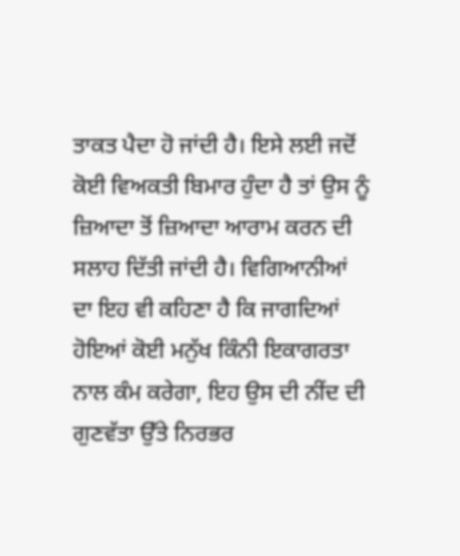ਤਾਕਤ ਪੈਦਾ ਹੋ ਜਾਂਦੀ ਹੈ। ਇਸੇ ਲਈ ਜਦੋਂ ਕੋਈ ਵਿਅਕਤੀ ਬਿਮਾਰ ਹੁੰਦਾ ਹੈ ਤਾਂ ਉਸ ਨੂੰ ਜ਼ਿਆਦਾ ਤੋਂ ਜ਼ਿਆਦਾ ਆਰਾਮ ਕਰਨ ਦੀ ਸਲਾਹ ਦਿੱਤੀ ਜਾਂਦੀ ਹੈ। ਵਿਗਿਆਨੀਆਂ ਦਾ ਇਹ ਵੀ ਕਹਿਣਾ ਹੈ ਕਿ ਜਾਗਦਿਆਂ ਹੋਇਆਂ ਕੋਈ ਮਨੁੱਖ ਕਿੰਨੀ ਇਕਾਗਰਤਾ ਨਾਲ ਕੰਮ ਕਰੇਗਾ, ਇਹ ਉਸ ਦੀ ਨੀਂਦ ਦੀ ਗੁਣਵੱਤਾ ਉੱਤੇ ਨਿਰਭਰ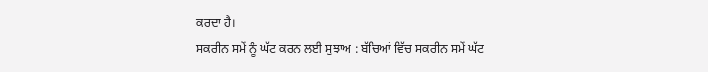ਕਰਦਾ ਹੈ।
ਸਕਰੀਨ ਸਮੇਂ ਨੂੰ ਘੱਟ ਕਰਨ ਲਈ ਸੁਝਾਅ : ਬੱਚਿਆਂ ਵਿੱਚ ਸਕਰੀਨ ਸਮੇਂ ਘੱਟ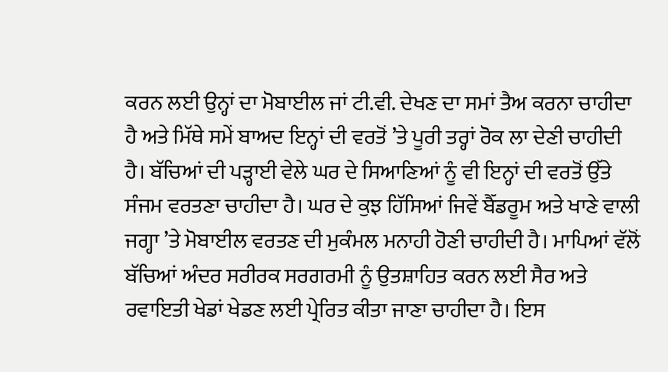ਕਰਨ ਲਈ ਉਨ੍ਹਾਂ ਦਾ ਮੋਬਾਈਲ ਜਾਂ ਟੀ.ਵੀ. ਦੇਖਣ ਦਾ ਸਮਾਂ ਤੈਅ ਕਰਨਾ ਚਾਹੀਦਾ ਹੈ ਅਤੇ ਮਿੱਥੇ ਸਮੇਂ ਬਾਅਦ ਇਨ੍ਹਾਂ ਦੀ ਵਰਤੋਂ ’ਤੇ ਪੂਰੀ ਤਰ੍ਹਾਂ ਰੋਕ ਲਾ ਦੇਣੀ ਚਾਹੀਦੀ ਹੈ। ਬੱਚਿਆਂ ਦੀ ਪੜ੍ਹਾਈ ਵੇਲੇ ਘਰ ਦੇ ਸਿਆਣਿਆਂ ਨੂੰ ਵੀ ਇਨ੍ਹਾਂ ਦੀ ਵਰਤੋਂ ਉੱਤੇ ਸੰਜਮ ਵਰਤਣਾ ਚਾਹੀਦਾ ਹੈ। ਘਰ ਦੇ ਕੁਝ ਹਿੱਸਿਆਂ ਜਿਵੇਂ ਬੈੱਡਰੂਮ ਅਤੇ ਖਾਣੇ ਵਾਲੀ ਜਗ੍ਹਾ ’ਤੇ ਮੋਬਾਈਲ ਵਰਤਣ ਦੀ ਮੁਕੰਮਲ ਮਨਾਹੀ ਹੋਣੀ ਚਾਹੀਦੀ ਹੈ। ਮਾਪਿਆਂ ਵੱਲੋਂ ਬੱਚਿਆਂ ਅੰਦਰ ਸਰੀਰਕ ਸਰਗਰਮੀ ਨੂੰ ਉਤਸ਼ਾਹਿਤ ਕਰਨ ਲਈ ਸੈਰ ਅਤੇ ਰਵਾਇਤੀ ਖੇਡਾਂ ਖੇਡਣ ਲਈ ਪ੍ਰੇਰਿਤ ਕੀਤਾ ਜਾਣਾ ਚਾਹੀਦਾ ਹੈ। ਇਸ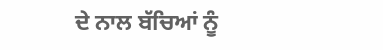ਦੇ ਨਾਲ ਬੱਚਿਆਂ ਨੂੰ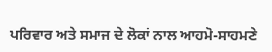ਪਰਿਵਾਰ ਅਤੇ ਸਮਾਜ ਦੇ ਲੋਕਾਂ ਨਾਲ ਆਹਮੋ-ਸਾਹਮਣੇ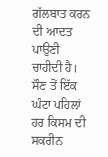ਗੱਲਬਾਤ ਕਰਨ ਦੀ ਆਦਤ ਪਾਉਣੀ ਚਾਹੀਦੀ ਹੈ। ਸੌਣ ਤੋਂ ਇੱਕ ਘੰਟਾ ਪਹਿਲਾਂ ਹਰ ਕਿਸਮ ਦੀ ਸਕਰੀਨ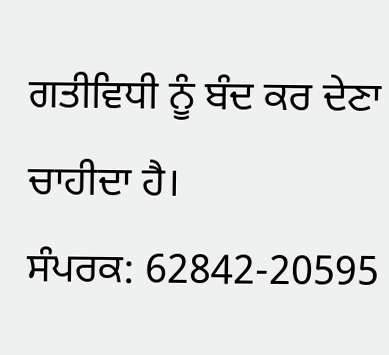ਗਤੀਵਿਧੀ ਨੂੰ ਬੰਦ ਕਰ ਦੇਣਾ ਚਾਹੀਦਾ ਹੈ।
ਸੰਪਰਕ: 62842-20595